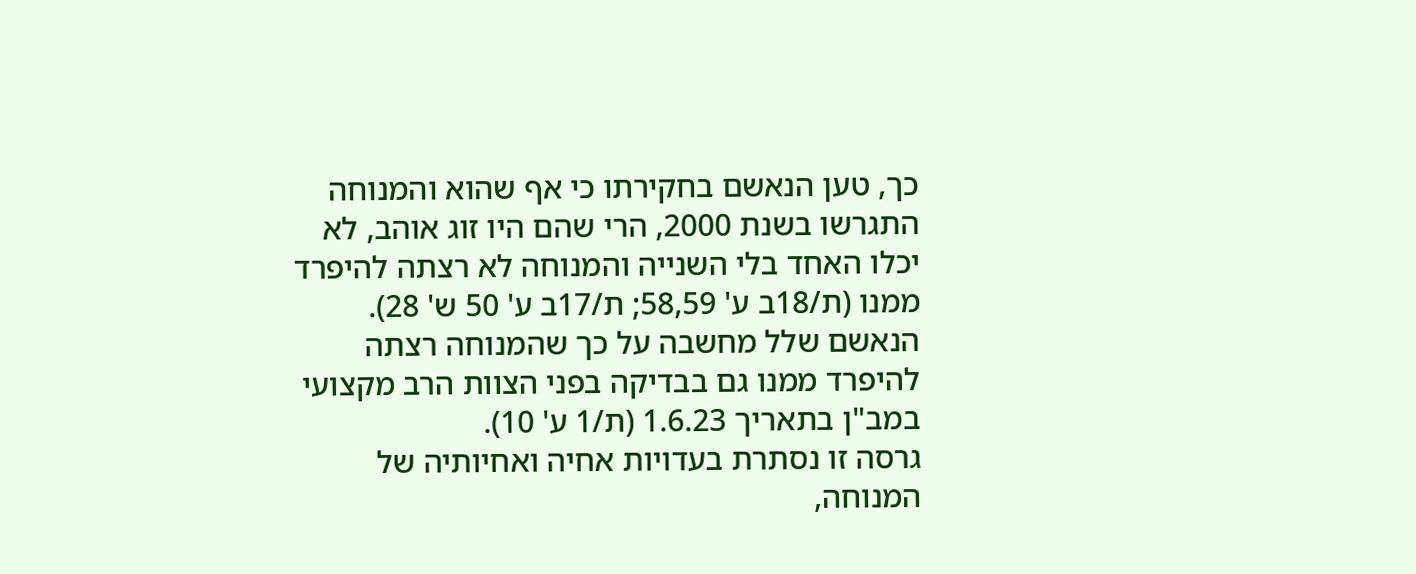כך, טען הנאשם בחקירתו כי אף שהוא והמנוחה התגרשו בשנת 2000, הרי שהם היו זוג אוהב, לא יכלו האחד בלי השנייה והמנוחה לא רצתה להיפרד ממנו (ת/18ב ע' 58,59; ת/17ב ע' 50 ש' 28). הנאשם שלל מחשבה על כך שהמנוחה רצתה להיפרד ממנו גם בבדיקה בפני הצוות הרב מקצועי במב"ן בתאריך 1.6.23 (ת/1 ע' 10).
גרסה זו נסתרת בעדויות אחיה ואחיותיה של המנוחה,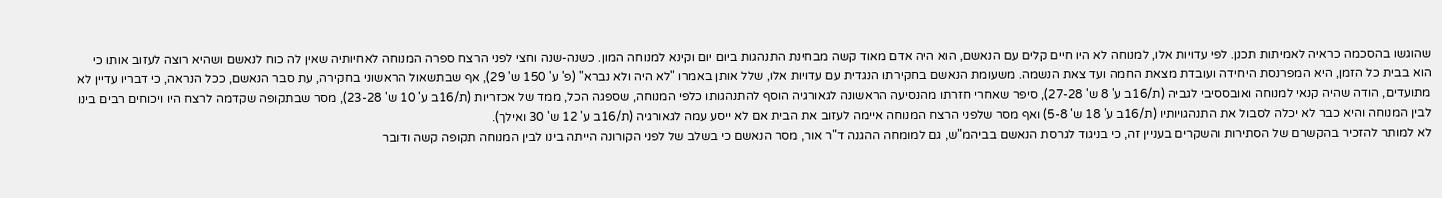שהוגשו בהסכמה כראיה לאמיתות תכנן. לפי עדויות אלו, למנוחה לא היו חיים קלים עם הנאשם, הוא היה אדם מאוד קשה מבחינת התנהגות ביום יום וקינא למנוחה המון. כשנה-שנה וחצי לפני הרצח ספרה המנוחה לאחיותיה שאין לה כוח לנאשם ושהיא רוצה לעזוב אותו כי הוא בבית כל הזמן, היא המפרנסת היחידה ועובדת מצאת החמה ועד צאת הנשמה. משעומת הנאשם בחקירתו הנגדית עם עדויות אלו, שלל אותן באמרו "לא היה ולא נברא" (פ' ע' 150 ש' 29), אף שבתשאול הראשוני בחקירה, עת סבר הנאשם, ככל הנראה, כי דבריו עדיין לא מתועדים, הודה שהיה קנאי למנוחה ואובססיבי לגביה (ת/16ב ע' 8 ש' 27-28), סיפר שאחרי חזרתו מהנסיעה הראשונה לגאורגיה הוסף להתנהגותו כלפי המנוחה, שספגה הכל, ממד של אכזריות (ת/16ב ע' 10 ש' 23-28), מסר שבתקופה שקדמה לרצח היו ויכוחים רבים בינו לבין המנוחה והיא כבר לא יכלה לסבול את התנהגויותיו (ת/16ב ע' 18 ש' 5-8) ואף מסר שלפני הרצח המנוחה איימה לעזוב את הבית אם לא ייסע עמה לגאורגיה (ת/16ב ע' 12 ש' 30 ואילך).
לא למותר להזכיר בהקשרם של הסתירות והשקרים בעניין זה, כי בניגוד לגרסת הנאשם בביהמ"ש, גם למומחה ההגנה ד"ר אור, מסר הנאשם כי בשלב של לפני הקורונה הייתה בינו לבין המנוחה תקופה קשה ודובר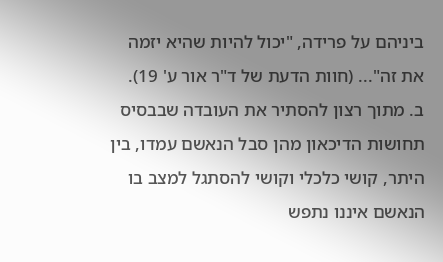ביניהם על פרידה, "יכול להיות שהיא יזמה את זה"... (חוות הדעת של ד"ר אור ע' 19).
ב. מתוך רצון להסתיר את העובדה שבבסיס תחושות הדיכאון מהן סבל הנאשם עמדו, בין היתר, קושי כלכלי וקושי להסתגל למצב בו הנאשם איננו נתפש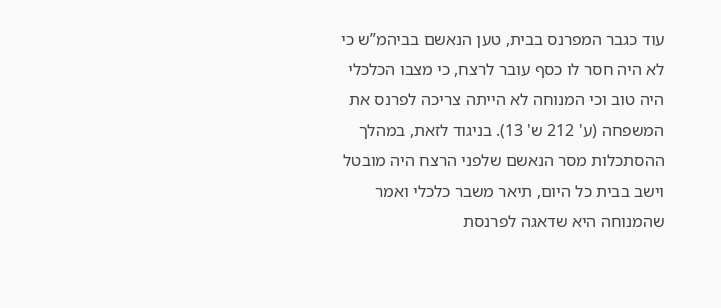עוד כגבר המפרנס בבית, טען הנאשם בביהמ”ש כי לא היה חסר לו כסף עובר לרצח, כי מצבו הכלכלי היה טוב וכי המנוחה לא הייתה צריכה לפרנס את המשפחה (ע' 212 ש' 13). בניגוד לזאת, במהלך ההסתכלות מסר הנאשם שלפני הרצח היה מובטל וישב בבית כל היום, תיאר משבר כלכלי ואמר שהמנוחה היא שדאגה לפרנסת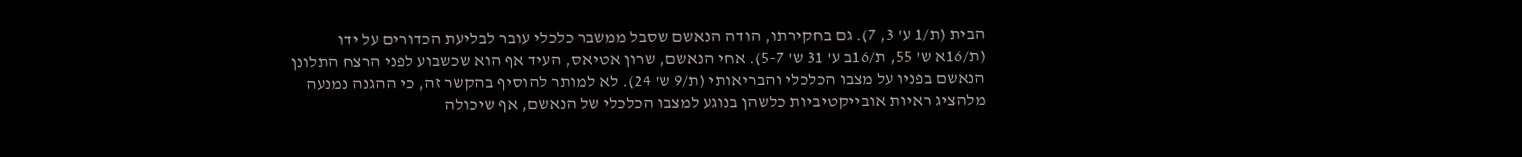הבית (ת/1 ע' 3, 7). גם בחקירתו, הודה הנאשם שסבל ממשבר כלכלי עובר לבליעת הכדורים על ידו (ת/16א ש' 55, ת/16ב ע' 31 ש' 5-7). אחי הנאשם, שרון אטיאס, העיד אף הוא שכשבוע לפני הרצח התלונן הנאשם בפניו על מצבו הכלכלי והבריאותי (ת/9 ש' 24). לא למותר להוסיף בהקשר זה, כי ההגנה נמנעה מלהציג ראיות אובייקטיביות כלשהן בנוגע למצבו הכלכלי של הנאשם, אף שיכולה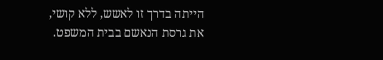הייתה בדרך זו לאשש, ללא קושי, את גרסת הנאשם בבית המשפט.